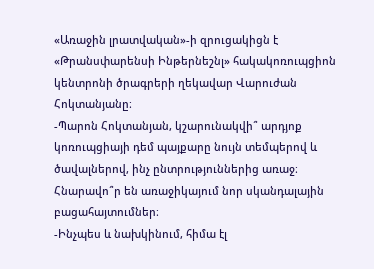«Առաջին լրատվական»-ի զրուցակիցն է «Թրանսփարենսի Ինթերնեշնլ» հակակոռուպցիոն կենտրոնի ծրագրերի ղեկավար Վարուժան Հոկտանյանը։
-Պարոն Հոկտանյան, կշարունակվի՞ արդյոք կոռուպցիայի դեմ պայքարը նույն տեմպերով և ծավալներով, ինչ ընտրություններից առաջ։ Հնարավո՞ր են առաջիկայում նոր սկանդալային բացահայտումներ։
-Ինչպես և նախկինում, հիմա էլ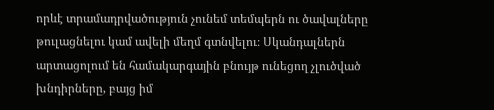որևէ տրամադրվածություն չունեմ տեմպերն ու ծավալները թուլացնելու կամ ավելի մեղմ գտնվելու։ Սկանդալներն արտացոլում են համակարգային բնույթ ունեցող չլուծված խնդիրները, բայց իմ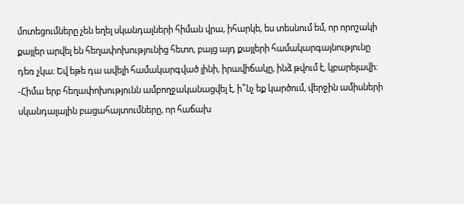մոտեցումները չեն եղել սկանդալների հիման վրա, իհարկե, ես տեսնում եմ, որ որոշակի քայլեր արվել են հեղափոխությունից հետո, բայց այդ քայլերի համակարգայնությունը դեռ չկա։ Եվ եթե դա ավելի համակարգված լինի, իրավիճակը, ինձ թվում է, կբարելավի։
-Հիմա երբ հեղափոխությունն ամբողջականացվել է, ի՞նչ եք կարծում, վերջին ամիսների սկանդալային բացահայտումները, որ հաճախ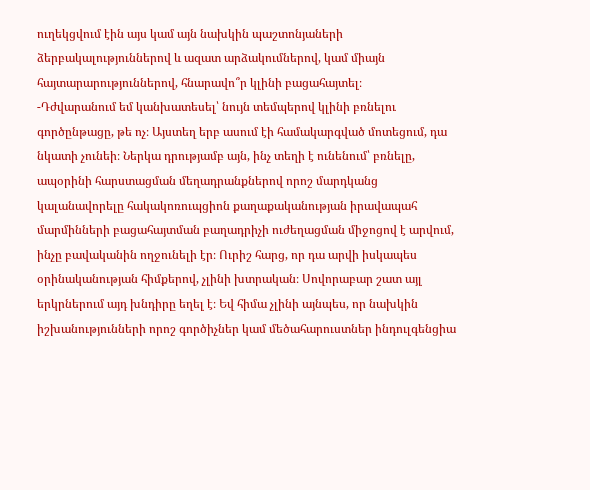ուղեկցվում էին այս կամ այն նախկին պաշտոնյաների ձերբակալություններով և ազատ արձակումներով, կամ միայն հայտարարություններով, հնարավո՞ր կլինի բացահայտել։
-Դժվարանում եմ կանխատեսել՝ նույն տեմպերով կլինի բռնելու գործընթացը, թե ոչ։ Այստեղ երբ ասում էի համակարգված մոտեցում, դա նկատի չունեի։ Ներկա դրությամբ այն, ինչ տեղի է ունենում՝ բռնելը, ապօրինի հարստացման մեղադրանքներով որոշ մարդկանց կալանավորելը հակակոռուպցիոն քաղաքականության իրավապահ մարմինների բացահայտման բաղադրիչի ուժեղացման միջոցով է արվում, ինչը բավականին ողջունելի էր։ Ուրիշ հարց, որ դա արվի իսկապես օրինականության հիմքերով, չլինի խտրական։ Սովորաբար շատ այլ երկրներում այդ խնդիրը եղել է։ Եվ հիմա չլինի այնպես, որ նախկին իշխանությունների որոշ գործիչներ կամ մեծահարուստներ ինդուլգենցիա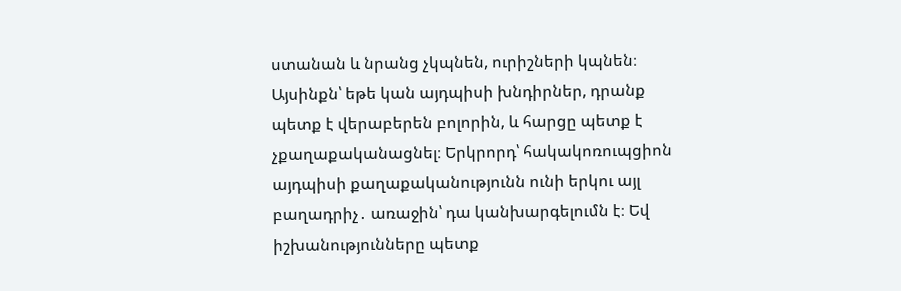ստանան և նրանց չկպնեն, ուրիշների կպնեն։ Այսինքն՝ եթե կան այդպիսի խնդիրներ, դրանք պետք է վերաբերեն բոլորին, և հարցը պետք է չքաղաքականացնել։ Երկրորդ՝ հակակոռուպցիոն այդպիսի քաղաքականությունն ունի երկու այլ բաղադրիչ․ առաջին՝ դա կանխարգելումն է։ Եվ իշխանությունները պետք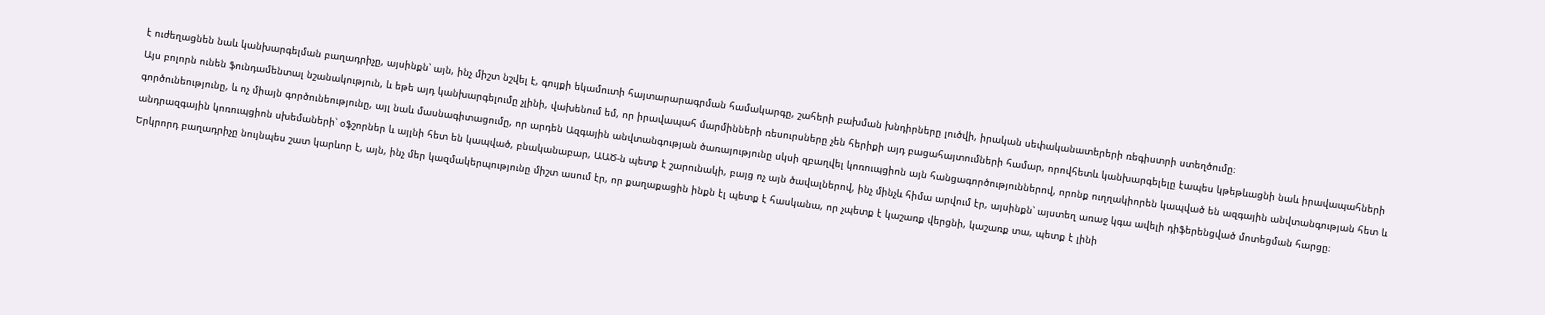է ուժեղացնեն նաև կանխարգելման բաղադրիչը, այսինքն՝ այն, ինչ միշտ նշվել է, գույքի եկամուտի հայտարարագրման համակարգը, շահերի բախման խնդիրները լուծվի, իրական սեփականատերերի ռեգիստրի ստեղծումը։
Այս բոլորն ունեն ֆունդամենտալ նշանակություն, և եթե այդ կանխարգելումը չլինի, վախենում եմ, որ իրավապահ մարմինների ռեսուրսները չեն հերիքի այդ բացահայտումների համար, որովհետև կանխարգելելը էապես կթեթևացնի նաև իրավապահների գործունեությունը, և ոչ միայն գործունեությունը, այլ նաև մասնագիտացումը, որ արդեն Ազգային անվտանգության ծառայությունը սկսի զբաղվել կոռուպցիոն այն հանցագործություններով, որոնք ուղղակիորեն կապված են ազգային անվտանգության հետ և անդրազգային կոռուպցիոն սխեմաների՝ օֆշորներ և այլնի հետ են կապված, բնականաբար, ԱԱԾ-ն պետք է շարունակի, բայց ոչ այն ծավալներով, ինչ մինչև հիմա արվում էր, այսինքն՝ այստեղ առաջ կգա ավելի դիֆերենցված մոտեցման հարցը։
Երկրորդ բաղադրիչը նույնպես շատ կարևոր է, այն, ինչ մեր կազմակերպությունը միշտ ասում էր, որ քաղաքացին ինքն էլ պետք է հասկանա, որ չպետք է կաշառք վերցնի, կաշառք տա, պետք է լինի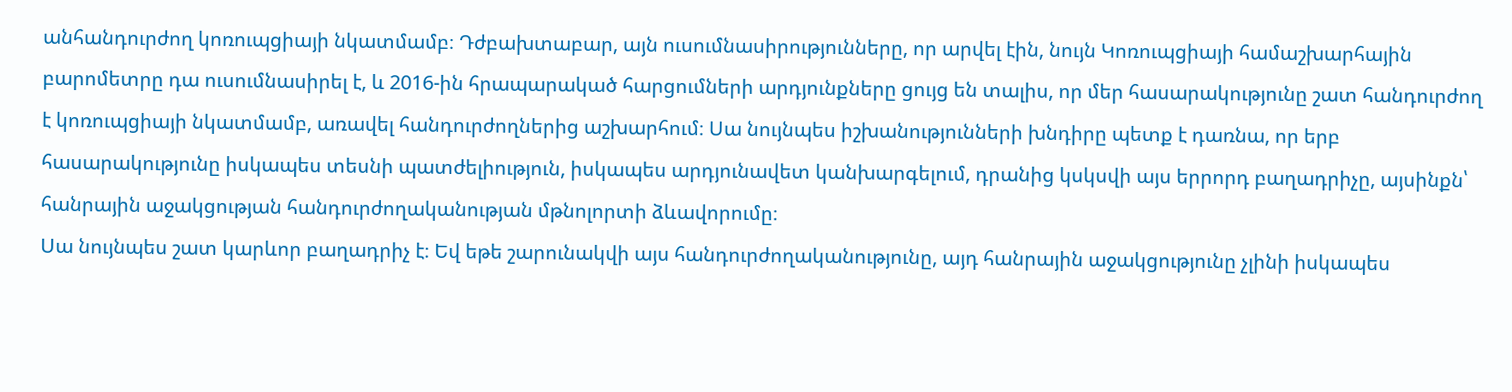անհանդուրժող կոռուպցիայի նկատմամբ։ Դժբախտաբար, այն ուսումնասիրությունները, որ արվել էին, նույն Կոռուպցիայի համաշխարհային բարոմետրը դա ուսումնասիրել է, և 2016-ին հրապարակած հարցումների արդյունքները ցույց են տալիս, որ մեր հասարակությունը շատ հանդուրժող է կոռուպցիայի նկատմամբ, առավել հանդուրժողներից աշխարհում։ Սա նույնպես իշխանությունների խնդիրը պետք է դառնա, որ երբ հասարակությունը իսկապես տեսնի պատժելիություն, իսկապես արդյունավետ կանխարգելում, դրանից կսկսվի այս երրորդ բաղադրիչը, այսինքն՝ հանրային աջակցության հանդուրժողականության մթնոլորտի ձևավորումը։
Սա նույնպես շատ կարևոր բաղադրիչ է։ Եվ եթե շարունակվի այս հանդուրժողականությունը, այդ հանրային աջակցությունը չլինի իսկապես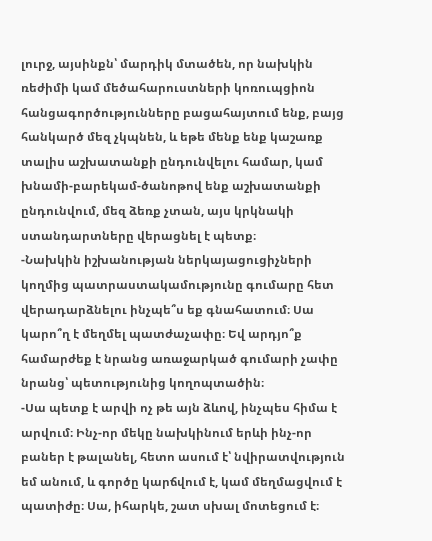լուրջ, այսինքն՝ մարդիկ մտածեն, որ նախկին ռեժիմի կամ մեծահարուստների կոռուպցիոն հանցագործությունները բացահայտում ենք, բայց հանկարծ մեզ չկպնեն, և եթե մենք ենք կաշառք տալիս աշխատանքի ընդունվելու համար, կամ խնամի-բարեկամ-ծանոթով ենք աշխատանքի ընդունվում, մեզ ձեռք չտան, այս կրկնակի ստանդարտները վերացնել է պետք։
-Նախկին իշխանության ներկայացուցիչների կողմից պատրաստակամությունը գումարը հետ վերադարձնելու ինչպե՞ս եք գնահատում։ Սա կարո՞ղ է մեղմել պատժաչափը։ Եվ արդյո՞ք համարժեք է նրանց առաջարկած գումարի չափը նրանց՝ պետությունից կողոպտածին։
-Սա պետք է արվի ոչ թե այն ձևով, ինչպես հիմա է արվում։ Ինչ-որ մեկը նախկինում երևի ինչ-որ բաներ է թալանել, հետո ասում է՝ նվիրատվություն եմ անում, և գործը կարճվում է, կամ մեղմացվում է պատիժը։ Սա, իհարկե, շատ սխալ մոտեցում է։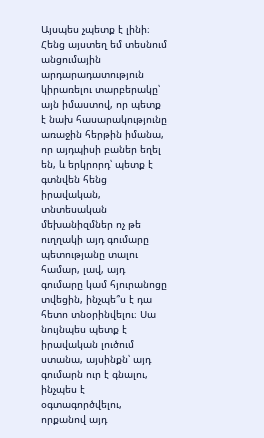Այսպես չպետք է լինի։ Հենց այստեղ եմ տեսնում անցումային արդարադատություն կիրառելու տարբերակը՝ այն իմաստով, որ պետք է նախ հասարակությունը առաջին հերթին իմանա, որ այդպիսի բաներ եղել են, և երկրորդ՝ պետք է գտնվեն հենց իրավական, տնտեսական մեխանիզմներ ոչ թե ուղղակի այդ գումարը պետությանը տալու համար, լավ, այդ գումարը կամ հյուրանոցը տվեցին, ինչպե՞ս է դա հետո տնօրինվելու։ Սա նույնպես պետք է իրավական լուծում ստանա, այսինքն՝ այդ գումարն ուր է գնալու, ինչպես է օգտագործվելու, որքանով այդ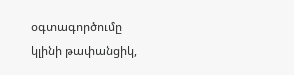օգտագործումը կլինի թափանցիկ,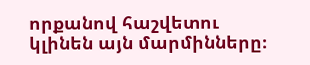որքանով հաշվետու կլինեն այն մարմինները։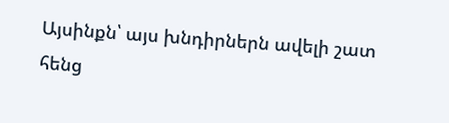Այսինքն՝ այս խնդիրներն ավելի շատ հենց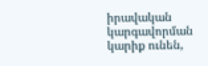իրավական կարգավորման կարիք ունեն,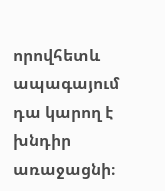որովհետև ապագայում դա կարող է խնդիր առաջացնի։